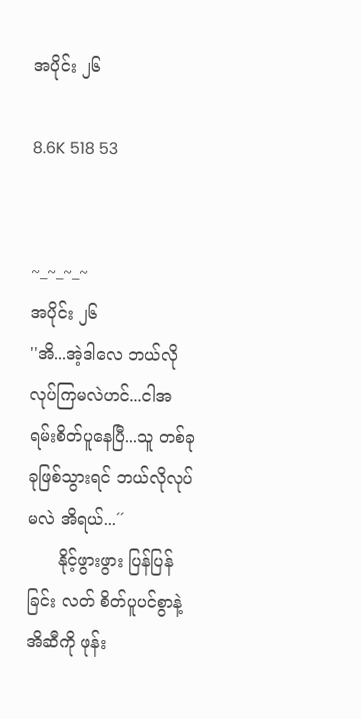အပိုင်း ၂၆

8.6K 518 53


~_~_~_~
အပိုင်း ၂၆
''အိ...အဲ့ဒါလေ ဘယ်လိုလုပ်ကြမလဲဟင်...ငါအရမ်းစိတ်ပူနေပြီ...သူ တစ်ခုခုဖြစ်သွားရင် ဘယ်လိုလုပ်မလဲ အိရယ်...´´
      နိုင့်ဖွားဖွား ပြန်ပြန်ခြင်း လတ် စိတ်ပူပင်စွာနဲ့ အိဆီကို ဖုန်း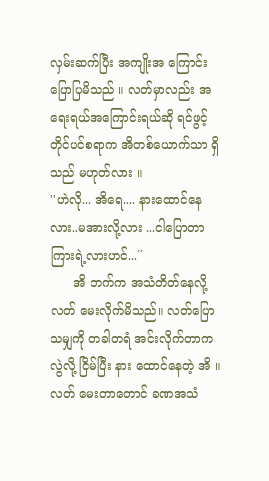လှမ်းဆက်ပြီး အကျိုးအ ကြောင်း ပြောပြမိသည် ။ လတ်မှာလည်း အရေးရယ်အကြောင်းရယ်ဆို ရင်ဖွင့်တိုင်ပင်စရာက အိတစ်ယောက်သာ ရှိသည် မဟုတ်လား ။
''ဟဲလို... အိရေ.... နားထောင်နေလား..မအားလို့လား ...ငါပြောတာ ကြားရဲ့လားဟင်...´´
      အိ ဘက်က အသံတိတ်နေလို့ လတ် မေးလိုက်မိသည်။ လတ်ပြောသမျှကို တခါတရံ အင်းလိုက်တာကလွဲလို့ ငြိမ်ပြီး နား ထောင်နေတဲ့ အိ ။ လတ် မေးတာတောင် ခဏအသံ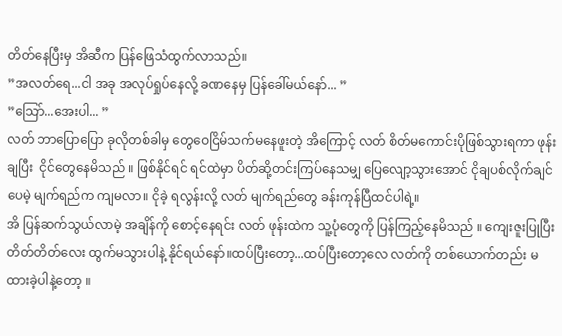တိတ်နေပြီးမှ အိဆီက ပြန်ဖြေသံထွက်လာသည်။
”အလတ်ရေ...ငါ အခု အလုပ်ရှုပ်နေလို့ ခဏနေမှ ပြန်ခေါ်မယ်နော်... ”
”သြော်...အေးပါ... ”
လတ် ဘာပြောပြော ခုလိုတစ်ခါမှ တွေဝေငြိမ်သက်မနေဖူးတဲ့ အိကြောင့် လတ် စိတ်မကောင်းပိုဖြစ်သွားရကာ ဖုန်းချပြီး  ငိုင်တွေနေမိသည် ။ ဖြစ်နိုင်ရင် ရင်ထဲမှာ ပိတ်ဆို့တင်းကြပ်နေသမျှ ပြေလျော့သွားအောင် ငိုချပစ်လိုက်ချင်ပေမဲ့ မျက်ရည်က ကျမလာ။ ငိုခဲ့ ရလွန်းလို့ လတ် မျက်ရည်တွေ ခန်းကုန်ပြီထင်ပါရဲ့။
အိ ပြန်ဆက်သွယ်လာမဲ့ အချိန်ကို စောင့်နေရင်း လတ် ဖုန်းထဲက သူ့ပုံတွေကို ပြန်ကြည့်နေမိသည် ။ ကျေးဇူးပြုပြီး တိတ်တိတ်လေး ထွက်မသွားပါနဲ့ နိုင်ရယ်နော်။ထပ်ပြီးတော့...ထပ်ပြီးတော့လေ လတ်ကို တစ်ယောက်တည်း မထားခဲ့ပါနဲ့တော့ ။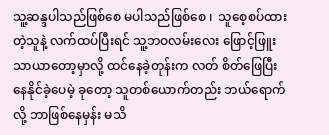သူ့ဆန္ဒပါသည်ဖြစ်စေ မပါသည်ဖြစ်စေ ၊  သူစေ့စပ်ထားတဲ့သူနဲ့ လက်ထပ်ပြီးရင် သူ့ဘဝလမ်းလေး ဖြောင့်ဖြူးသာယာတော့မှာလို့ ထင်နေခဲ့တုန်းက လတ် စိတ်ဖြေပြီး နေနိုင်ခဲ့ပေမဲ့ ခုတော့ သူတစ်ယောက်တည်း ဘယ်ရောက်လို့ ဘာဖြစ်နေမှန်း မသိ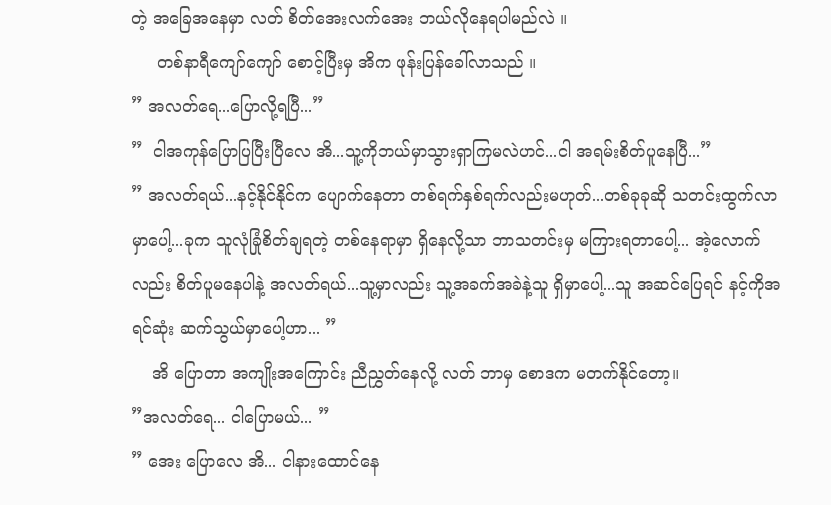တဲ့ အခြေအနေမှာ လတ် စိတ်အေးလက်အေး ဘယ်လိုနေရပါမည်လဲ ။
     တစ်နာရီကျော်ကျော် စောင့်ပြီးမှ အိက ဖုန်းပြန်ခေါ်လာသည် ။
” အလတ်ရေ...ပြောလို့ရပြီ...”
”  ငါအကုန်ပြောပြပြီးပြီလေ အိ...သူ့ကိုဘယ်မှာသွားရှာကြမလဲဟင်...ငါ အရမ်းစိတ်ပူနေပြီ...”
” အလတ်ရယ်...နင့်နိုင်နိုင်က ပျောက်နေတာ တစ်ရက်နှစ်ရက်လည်းမဟုတ်...တစ်ခုခုဆို သတင်းထွက်လာမှာပေါ့...ခုက သူလုံခြုံစိတ်ချရတဲ့ တစ်နေရာမှာ ရှိနေလို့သာ ဘာသတင်းမှ မကြားရတာပေါ့... အဲ့လောက်လည်း စိတ်ပူမနေပါနဲ့ အလတ်ရယ်...သူ့မှာလည်း သူ့အခက်အခဲနဲ့သူ ရှိမှာပေါ့...သူ အဆင်ပြေရင် နင့်ကိုအရင်ဆုံး ဆက်သွယ်မှာပေါ့ဟာ... ”
    အိ ပြောတာ အကျိုးအကြောင်း ညီညွှတ်နေလို့ လတ် ဘာမှ စောဒက မတက်နိုင်တော့။
”အလတ်ရေ... ငါပြောမယ်... ”
” အေး ပြောလေ အိ... ငါနားထောင်နေ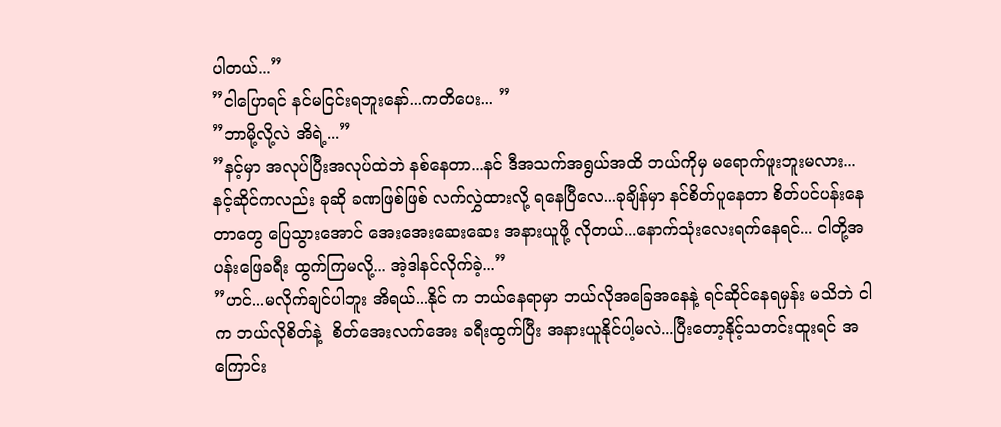ပါတယ်...”
”ငါပြောရင် နင်မငြင်းရဘူးနော်...ကတိပေး... ”
”ဘာမို့လို့လဲ အိရဲ့...”
”နင့်မှာ အလုပ်ပြီးအလုပ်ထဲဘဲ နစ်နေတာ...နင် ဒီအသက်အရွယ်အထိ ဘယ်ကိုမှ မရောက်ဖူးဘူးမလား...နင့်ဆိုင်ကလည်း ခုဆို ခဏဖြစ်ဖြစ် လက်လွှဲထားလို့ ရနေပြီလေ...ခုချိန်မှာ နင်စိတ်ပူနေတာ စိတ်ပင်ပန်းနေတာတွေ ပြေသွားအောင် အေးအေးဆေးဆေး အနားယူဖို့ လိုတယ်...နောက်သုံးလေးရက်နေရင်... ငါတို့အပန်းဖြေခရီး ထွက်ကြမလို့... အဲ့ဒါနင်လိုက်ခဲ့...”
”ဟင်...မလိုက်ချင်ပါဘူး အိရယ်...နိုင် က ဘယ်နေရာမှာ ဘယ်လိုအခြေအနေနဲ့ ရင်ဆိုင်နေရမှန်း မသိဘဲ ငါက ဘယ်လိုစိတ်နဲ့  စိတ်အေးလက်အေး ခရီးထွက်ပြီး အနားယူနိုင်ပါ့မလဲ...ပြီးတော့နိုင့်သတင်းထူးရင် အကြောင်း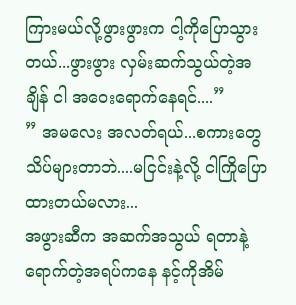ကြားမယ်လို့ဖွားဖွားက ငါ့ကိုပြောသွားတယ်...ဖွားဖွား လှမ်းဆက်သွယ်တဲ့အချိန် ငါ အဝေးရောက်နေရင်....”
” အမလေး အလတ်ရယ်...စကားတွေ သိပ်များတာဘဲ....မငြင်းနဲ့လို့ ငါကြိုပြောထားတယ်မလား...
အဖွားဆီက အဆက်အသွယ် ရတာနဲ့ ရောက်တဲ့အရပ်ကနေ နင့်ကိုအိမ်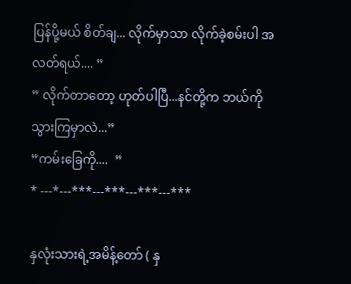ပြန်ပို့မယ် စိတ်ချ... လိုက်မှာသာ လိုက်ခဲ့စမ်းပါ အလတ်ရယ်.... ”
” လိုက်တာတော့ ဟုတ်ပါပြီ...နင်တို့က ဘယ်ကိုသွားကြမှာလဲ...”
”ကမ်းခြေကို....  ”
* ---*---***---***---***---***

နှလုံးသားရဲ့အမိန့်တော် ( နှ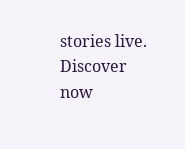stories live. Discover now